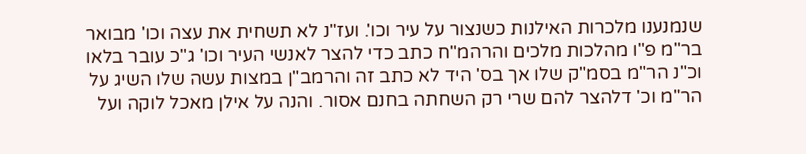שנמנענו מלכרות האילנות כשנצור על עיר וכו'. ועז"נ לא תשחית את עצה וכו' מבואר בר"מ פ"ו מהלכות מלכים והרהמ"ח כתב כדי להצר לאנשי העיר וכו' ג"כ עובר בלאו וכ"נ הר"מ בסמ"ק שלו אך בס' היד לא כתב זה והרמב"ן במצות עשה שלו השיג על הר"מ וכ' דלהצר להם שרי רק השחתה בחנם אסור. והנה על אילן מאכל לוקה ועל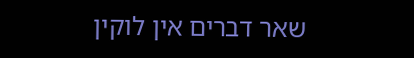שאר דברים אין לוקין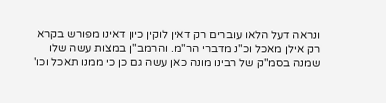ונראה דעל הלאו עוברים רק דאין לוקין כיון דאינו מפורש בקרא רק אילן מאכל וכ"נ מדברי הר"מ. והרמב"ן במצות עשה שלו שמנה בסמ"ק של רבינו מונה כאן עשה גם כן כי ממנו תאכל וכו'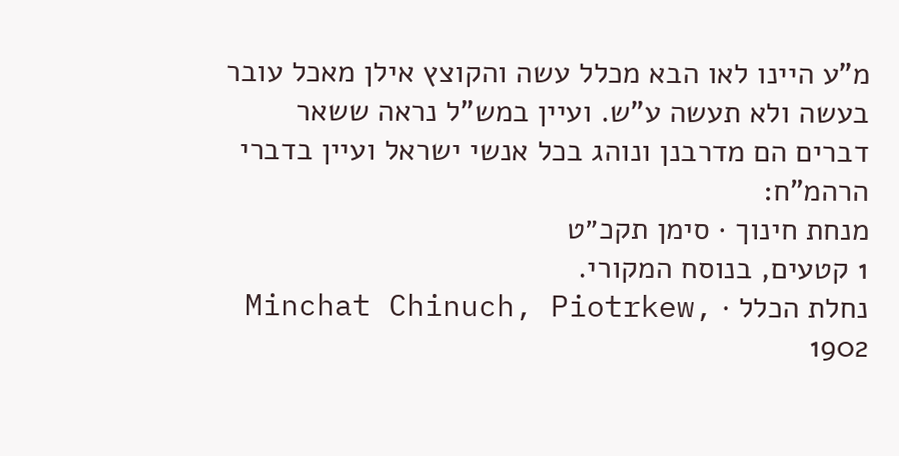מ"ע היינו לאו הבא מכלל עשה והקוצץ אילן מאכל עובר בעשה ולא תעשה ע"ש. ועיין במש"ל נראה ששאר דברים הם מדרבנן ונוהג בכל אנשי ישראל ועיין בדברי הרהמ"ח:
מנחת חינוך · סימן תקכ״ט
1 קטעים, בנוסח המקורי.
נחלת הכלל · Minchat Chinuch, Piotrkew, 1902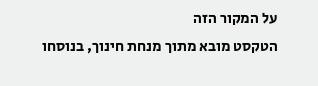על המקור הזה
הטקסט מובא מתוך מנחת חינוך, בנוסחו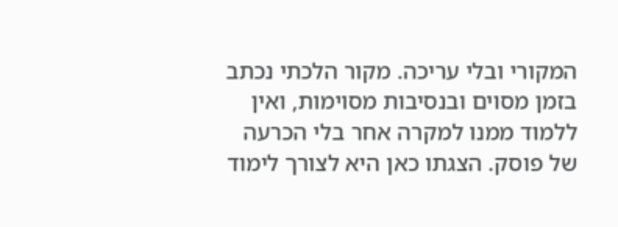המקורי ובלי עריכה. מקור הלכתי נכתב בזמן מסוים ובנסיבות מסוימות, ואין ללמוד ממנו למקרה אחר בלי הכרעה של פוסק. הצגתו כאן היא לצורך לימוד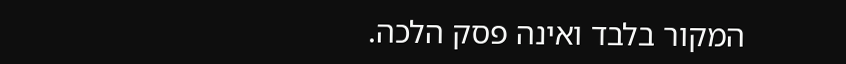המקור בלבד ואינה פסק הלכה.